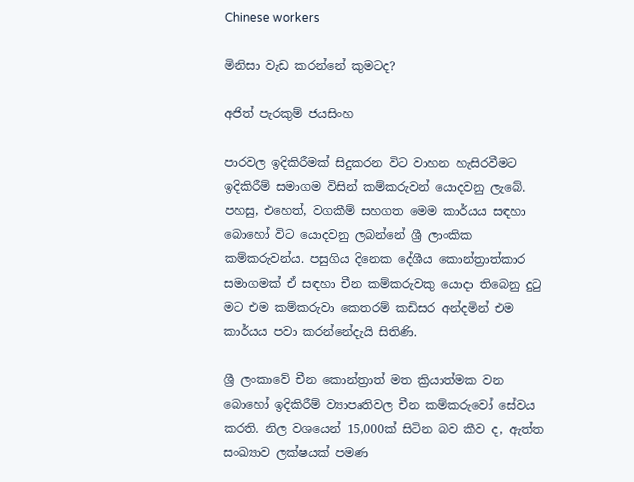Chinese workers

මිනිසා වැඩ කරන්නේ කුමටද?

අජිත් පැරකුම් ජයසිංහ

පාරවල ඉදිකිරීමක් සිදුකරන විට වාහන හැසිරවීමට ඉදිකිරීම් සමාගම විසින් කම්කරුවන් යොදවනු ලැබේ. පහසු, එහෙත්, වගකීම් සහගත මෙම කාර්යය සඳහා බොහෝ විට යොදවනු ලබන්නේ ශ්‍රී ලාංකික කම්කරුවන්ය. පසුගිය දිනෙක දේශීය කොන්ත්‍රාත්කාර සමාගමක් ඒ සඳහා චීන කම්කරුවකු යොදා තිබෙනු දුටු මට එම කම්කරුවා කෙතරම් කඩිසර අන්දමින් එම කාර්යය පවා කරන්නේදැයි සිතිණි.

ශ්‍රී ලංකාවේ චීන කොන්ත්‍රාත් මත ක්‍රියාත්මක වන බොහෝ ඉදිකිරීම් ව්‍යාපෘතිවල චීන කම්කරුවෝ සේවය කරති. නිල වශයෙන් 15,000ක් සිටින බව කීව ද, ඇත්ත සංඛ්‍යාව ලක්ෂයක් පමණ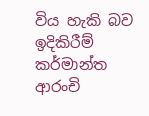විය හැකි බව ඉදිකිරීම් කර්මාන්ත ආරංචි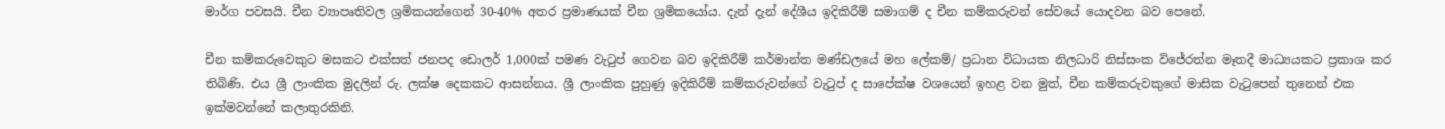මාර්ග පවසයි. චීන ව්‍යාපෘතිවල ශ්‍රමිකයන්ගෙන් 30-40% අතර ප්‍රමාණයක් චීන ශ්‍රමිකයෝය. දැන් දැන් දේශීය ඉදිකිරීම් සමාගම් ද චීන කම්කරුවන් සේවයේ යොදවන බව පෙනේ.

චීන කම්කරුවෙකුට මසකට එක්සත් ජනපද ඩොලර් 1,000ක් පමණ වැටුප් ගෙවන බව ඉදිකිරීම් කර්මාන්ත මණ්ඩලයේ මහ ලේකම්/ ප්‍රධාන විධායක නිලධාරි නිස්සංක විජේරත්න මෑතදී මාධ්‍යයකට ප්‍රකාශ කර තිබිණි. එය ශ්‍රී ලාංකික මුදලින් රු. ලක්ෂ දෙකකට ආසන්නය. ශ්‍රී ලාංකික පුහුණු ඉදිකිරීම් කම්කරුවන්ගේ වැටුප් ද සාපේක්ෂ වශයෙන් ඉහළ වන මුත්, චීන කම්කරුවකුගේ මාසික වැටුපෙන් තුනෙන් එක ඉක්මවන්නේ කලාතුරකිනි.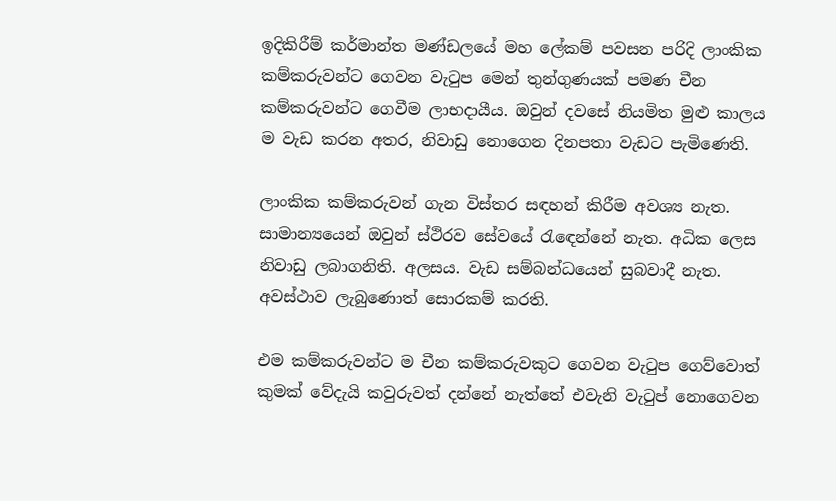ඉදිකිරීම් කර්මාන්ත මණ්ඩලයේ මහ ලේකම් පවසන පරිදි ලාංකික කම්කරුවන්ට ගෙවන වැටුප මෙන් තුන්ගුණයක් පමණ චීන කම්කරුවන්ට ගෙවීම ලාභදායීය. ඔවුන් දවසේ නියමිත මුළු කාලය ම වැඩ කරන අතර, නිවාඩු නොගෙන දිනපතා වැඩට පැමිණෙති.

ලාංකික කම්කරුවන් ගැන විස්තර සඳහන් කිරීම අවශ්‍ය නැත. සාමාන්‍යයෙන් ඔවුන් ස්ථිරව සේවයේ රැඳෙන්නේ නැත. අධික ලෙස නිවාඩු ලබාගනිති. අලසය. වැඩ සම්බන්ධයෙන් සුබවාදී නැත. අවස්ථාව ලැබුණොත් සොරකම් කරති.

එම කම්කරුවන්ට ම චීන කම්කරුවකුට ගෙවන වැටුප ගෙව්වොත් කුමක් වේදැයි කවුරුවත් දන්නේ නැත්තේ එවැනි වැටුප් නොගෙවන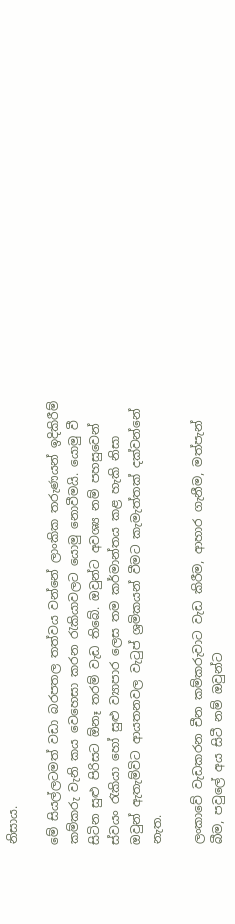නිසාය.

මේ සියල්ලටමත් වඩා බරපතල තත්වය වන්නේ ලාංකික තරුණයන් ඉදිකිරීම් කම්කරු වැනි කය වෙහෙසා කරන රැකියාවලට යොමු නොවීමයි. යොමු වී සිටින සුළු පිරිසට ඕනෑ තරම් වැඩ තිබේ. ඔවුන්ට අවශ්‍ය නම් පහසුවෙන් ස්වයං රැකියා හෝ සුළු ව්‍යාපාර ලෙස තම කර්මාන්තය කළ හැකි නිසා ඔවුන් ඇතැම්විට ආයතනවල වැටුප් ශ්‍රමිකයන් වීමට කැමැත්තක් දක්වන්නේ නැත.

ලංකාවේ වැඩකරන චීන කම්කරුවාට වැඩ කිරීම, ආහාර ගැනීම, මත්පැන් බීම, පවුලේ අය සිටී නම් ඔවුන්ට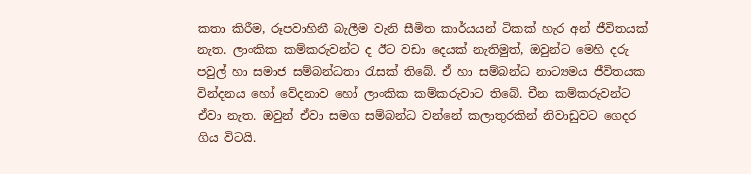කතා කිරීම, රූපවාහිනී බැලීම වැනි සීමිත කාර්යයන් ටිකක් හැර අන් ජීවිතයක් නැත. ලාංකික කම්කරුවන්ට ද ඊට වඩා දෙයක් නැතිමුත්, ඔවුන්ට මෙහි දරු පවුල් හා සමාජ සම්බන්ධතා රැසක් තිබේ. ඒ හා සම්බන්ධ නාට්‍යමය ජීවිතයක වින්දනය හෝ වේදනාව හෝ ලාංකික කම්කරුවාට තිබේ. චීන කම්කරුවන්ට ඒවා නැත. ඔවුන් ඒවා සමග සම්බන්ධ වන්නේ කලාතුරකින් නිවාඩුවට ගෙදර ගිය විටයි.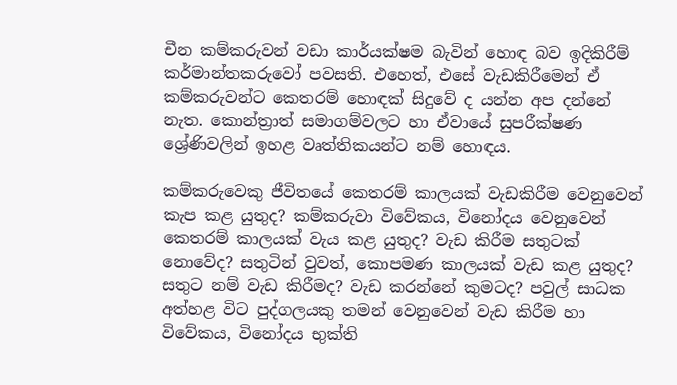චීන කම්කරුවන් වඩා කාර්යක්ෂම බැවින් හොඳ බව ඉදිකිරීම් කර්මාන්තකරුවෝ පවසති. එහෙත්, එසේ වැඩකිරීමෙන් ඒ කම්කරුවන්ට කෙතරම් හොඳක් සිදුවේ ද යන්න අප දන්නේ නැත. කොන්ත්‍රාත් සමාගම්වලට හා ඒවායේ සුපරීක්ෂණ ශ්‍රේණිවලින් ඉහළ වෘත්තිකයන්ට නම් හොඳය.

කම්කරුවෙකු ජීවිතයේ කෙතරම් කාලයක් වැඩකිරීම වෙනුවෙන් කැප කළ යුතුද? කම්කරුවා විවේකය, විනෝදය වෙනුවෙන් කෙතරම් කාලයක් වැය කළ යුතුද? වැඩ කිරීම සතුටක් නොවේද? සතුටින් වුවත්, කොපමණ කාලයක් වැඩ කළ යුතුද? සතුට නම් වැඩ කිරීමද? වැඩ කරන්නේ කුමටද? පවුල් සාධක අත්හළ විට පුද්ගලයකු තමන් වෙනුවෙන් වැඩ කිරීම හා විවේකය, විනෝදය භුක්ති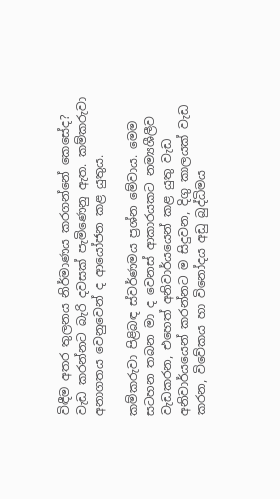විඳීම අතර තුලනය නිර්මාණය කරගන්නේ කෙසේද? වැඩ කරන්නට බැරි දවසක් පැමිණෙනු ඇත. කම්කරුවා අනාගතය වෙනුවෙන් ද ආයෝජන කළ යුතුය.

කම්කරුවා පිළිබඳ ස්වර්ණමය ප්‍රශ්න මේවාය. මෙම සටහන තබන මා ද වෙනස් ආකාරයකට නම්‍යශීලීව වැඩකරන, එහෙත් අනිවාර්යයෙන් කළ යුතු වැඩ අනිවාර්යයෙන් කරන්නට ම සිදුවන, දිගු කාලයක් වැඩ කරන, විවේකය හා විනෝදය අඩු බුද්ධිමය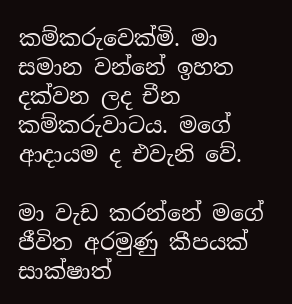කම්කරුවෙක්මි. මා සමාන වන්නේ ඉහත දක්වන ලද චීන කම්කරුවාටය. මගේ ආදායම ද එවැනි වේ.

මා වැඩ කරන්නේ මගේ ජීවිත අරමුණු කීපයක් සාක්ෂාත්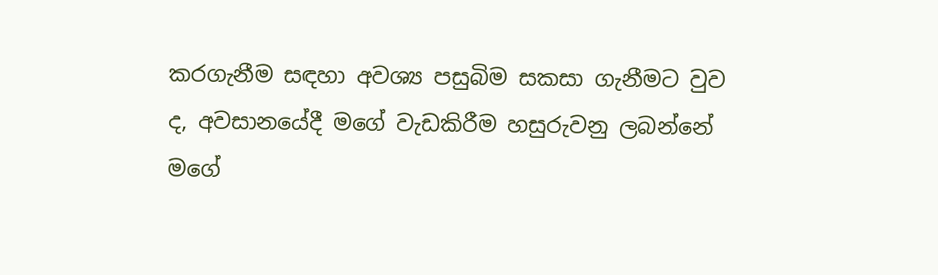කරගැනීම සඳහා අවශ්‍ය පසුබිම සකසා ගැනීමට වුව ද, අවසානයේදී මගේ වැඩකිරීම හසුරුවනු ලබන්නේ මගේ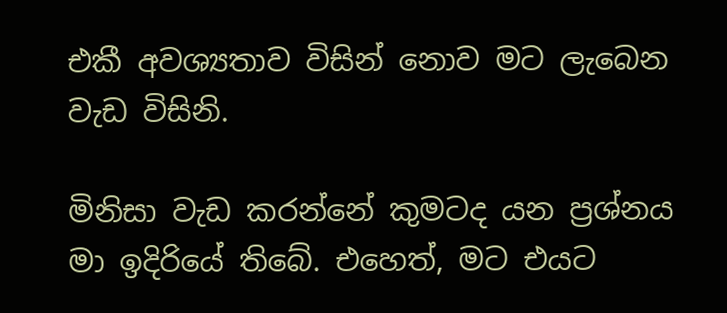එකී අවශ්‍යතාව විසින් නොව මට ලැබෙන වැඩ විසිනි.

මිනිසා වැඩ කරන්නේ කුමටද යන ප්‍රශ්නය මා ඉදිරියේ තිබේ. එහෙත්, මට එයට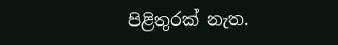පිළිතුරක් නැත.